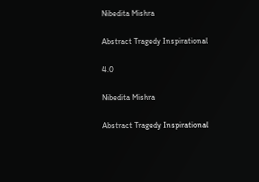Nibedita Mishra

Abstract Tragedy Inspirational

4.0

Nibedita Mishra

Abstract Tragedy Inspirational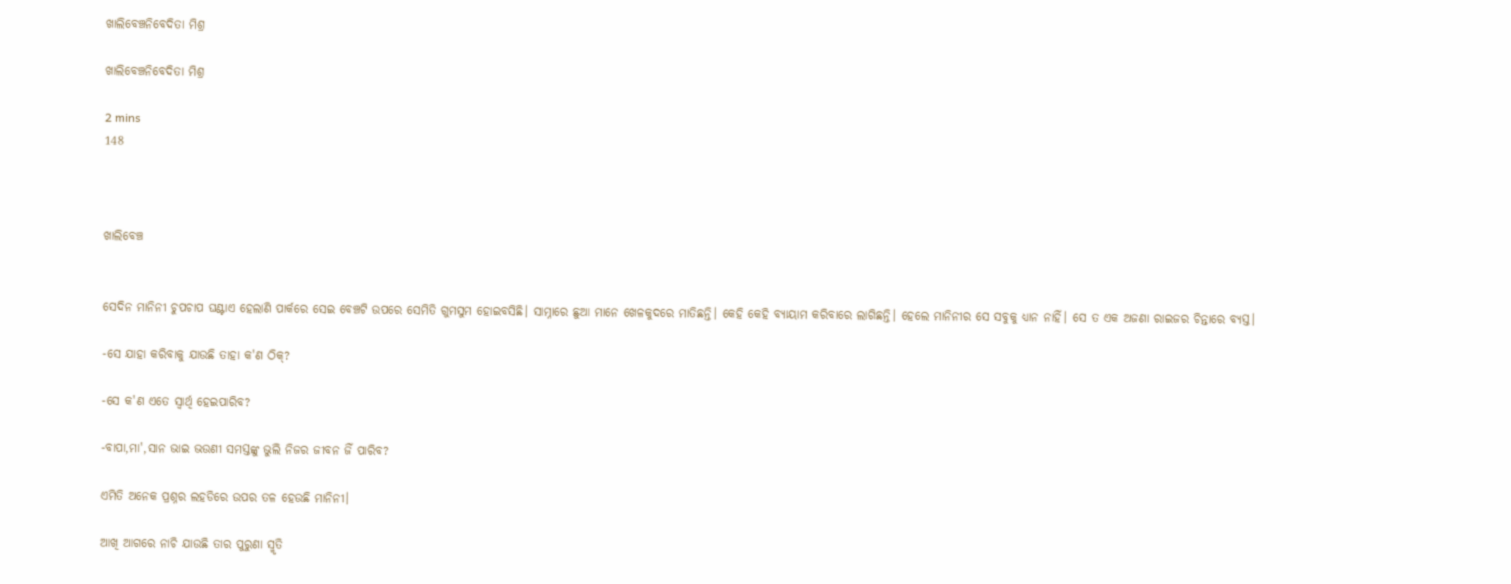ଖାଲିବେଞ୍ଚନିବେଦିତା ମିଶ୍ର

ଖାଲିବେଞ୍ଚନିବେଦିତା ମିଶ୍ର

2 mins
148



ଖାଲିବେଞ୍ଚ


ସେଦିନ ମାନିନୀ ଚୁପଚାପ ଘଣ୍ଟାଏ ହେଲାଣି ପାର୍କରେ ସେଇ ବେଞ୍ଚଟି ଉପରେ ସେମିତି ଗୁମସୁମ ହୋଇବସିଛି। ସାମ୍ନାରେ ଛୁଆ ମାନେ ଖେଳକୁଦରେ ମାତିଛନ୍ତି। କେହି କେହି ବ୍ଯାୟାମ କରିବାରେ ଲାଗିଛନ୍ତି। ହେଲେ ମାନିନୀର ସେ ସବୁକୁ ଧ୍ଯାନ ନାହିଁ। ସେ ତ ଏକ ଅଜଣା ରାଇଜର ଚିନ୍ତାରେ ବ୍ଯସ୍ତ।

-ସେ ଯାହା କରିବାକୁ ଯାଉଛି ତାହା କ'ଣ ଠିକ୍?

-ସେ କ'ଣ ଏତେ ସ୍ବାର୍ଥି ହେଇପାରିବ?

-ବାପା,ମା',ସାନ ଭାଇ ଭଉଣୀ ସମସ୍ତଙ୍କୁ ଭୁଲି ନିଜର ଜୀବନ ଜିଁ ପାରିବ?

ଏମିତି ଅନେକ ପ୍ରଶ୍ନର ଲହଡିରେ ଉପର ତଳ ହେଉଛି ମାନିନୀ।

ଆଖି ଆଗରେ ନାଚି ଯାଉଛି ତାର ପୁରୁଣା ସ୍ମୃତି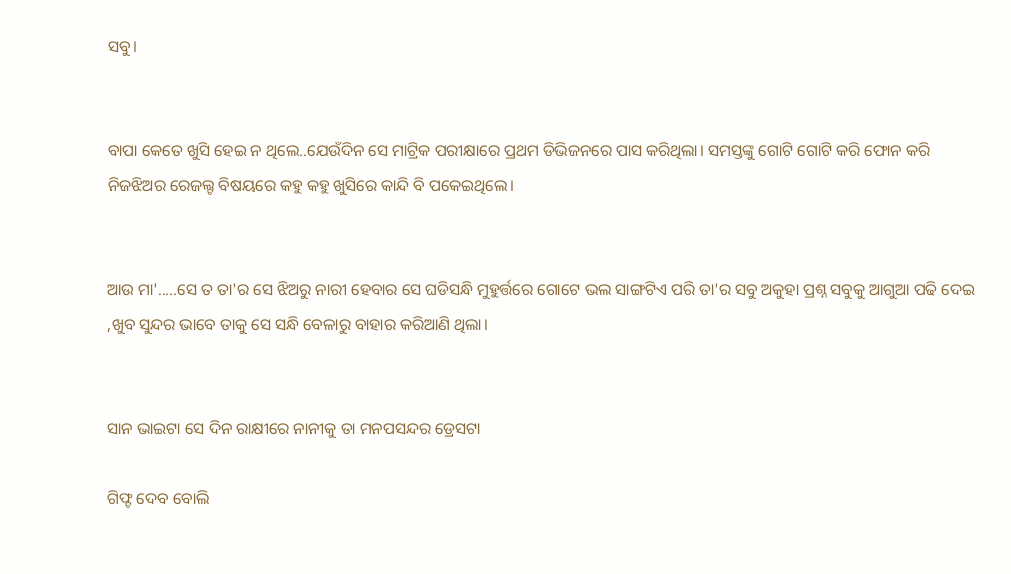ସବୁ।


ବାପା କେତେ ଖୁସି ହେଇ ନ ଥିଲେ..ଯେଉଁଦିନ ସେ ମାଟ୍ରିକ ପରୀକ୍ଷାରେ ପ୍ରଥମ ଡିଭିଜନରେ ପାସ କରିଥିଲା। ସମସ୍ତଙ୍କୁ ଗୋଟି ଗୋଟି କରି ଫୋନ କରି ନିଜଝିଅର ରେଜଲ୍ଟ ବିଷୟରେ କହୁ କହୁ ଖୁସିରେ କାନ୍ଦି ବି ପକେଇଥିଲେ।


ଆଉ ମା'.....ସେ ତ ତା'ର ସେ ଝିଅରୁ ନାରୀ ହେବାର ସେ ଘଡିସନ୍ଧି ମୁହୁର୍ତ୍ତରେ ଗୋଟେ ଭଲ ସାଙ୍ଗଟିଏ ପରି ତା'ର ସବୁ ଅକୁହା ପ୍ରଶ୍ନ ସବୁକୁ ଆଗୁଆ ପଢି ଦେଇ ,ଖୁବ ସୁନ୍ଦର ଭାବେ ତାକୁ ସେ ସନ୍ଧି ବେଳାରୁ ବାହାର କରିଆଣି ଥିଲା।


ସାନ ଭାଇଟା ସେ ଦିନ ରାକ୍ଷୀରେ ନାନୀକୁ ତା ମନପସନ୍ଦର ଡ୍ରେସଟା

ଗିଫ୍ଟ ଦେବ ବୋଲି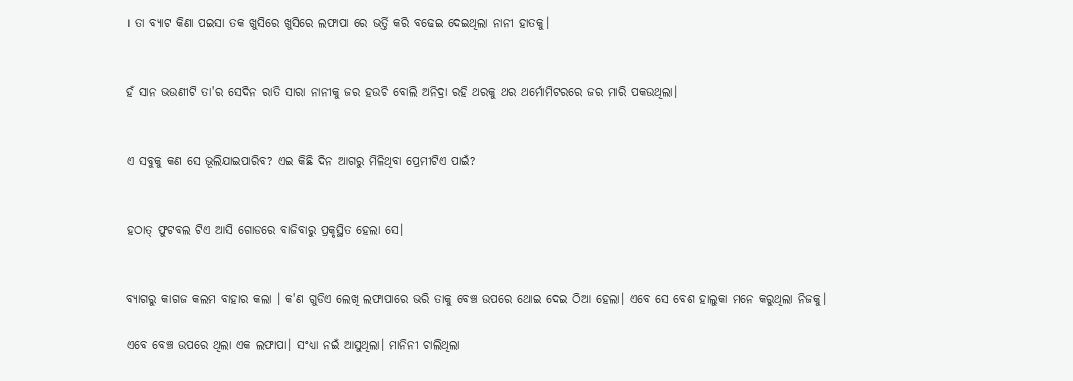। ତା ବ୍ଯାଟ କିଣା ପଇସା ତକ ଖୁସିରେ ଖୁସିରେ ଲଫାପା ରେ ଭର୍ତ୍ତି କରି ବଢେଇ ଦେଇଥିଲା ନାନୀ ହାତକୁ।


ହଁ ସାନ ଭଉଣୀଟି ତା'ର ସେଦିନ ରାତି ସାରା ନାନୀକୁ ଜର ହଉଚି ବୋଲି ଅନିଦ୍ରା ରହି ଥରକୁ ଥର ଥର୍ମୋମିଟରରେ ଜର ମାରି ପକଉଥିଲା।


ଏ ସବୁକୁ କଣ ସେ ଭୂଲିଯାଇପାରିବ? ଏଇ କିଛି ଦିନ ଆଗରୁ ମିଳିଥିବା ପ୍ରେମୀଟିଏ ପାଇଁ?


ହଠାତ୍ ଫୁଟବଲ ଟିଏ ଆସି ଗୋଡରେ ବାଜିବାରୁ ପ୍ରକୃସ୍ଥିତ ହେଲା ସେ।


ବ୍ଯାଗରୁ କାଗଜ କଲମ ବାହାର କଲା । କ'ଣ ଗୁଡିଏ ଲେଖି ଲଫାପାରେ ଭରି ତାକୁ ବେଞ୍ଚ ଉପରେ ଥୋଇ ଦେଇ ଠିଆ ହେଲା। ଏବେ ସେ ବେଶ ହାଲୁକା ମନେ କରୁଥିଲା ନିଜକୁ।

ଏବେ ବେଞ୍ଚ ଉପରେ ଥିଲା ଏକ ଲଫାପା। ସଂଧ୍ଯା ନଇଁ ଆସୁଥିଲା। ମାନିନୀ ଚାଲିଥିଲା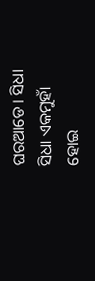ଘରଆଡେ। ସିଧା ସିଧା ଏକମୁହାଁ ହୋଇ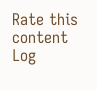Rate this content
Log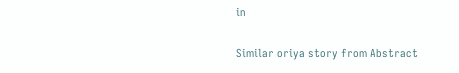in

Similar oriya story from Abstract